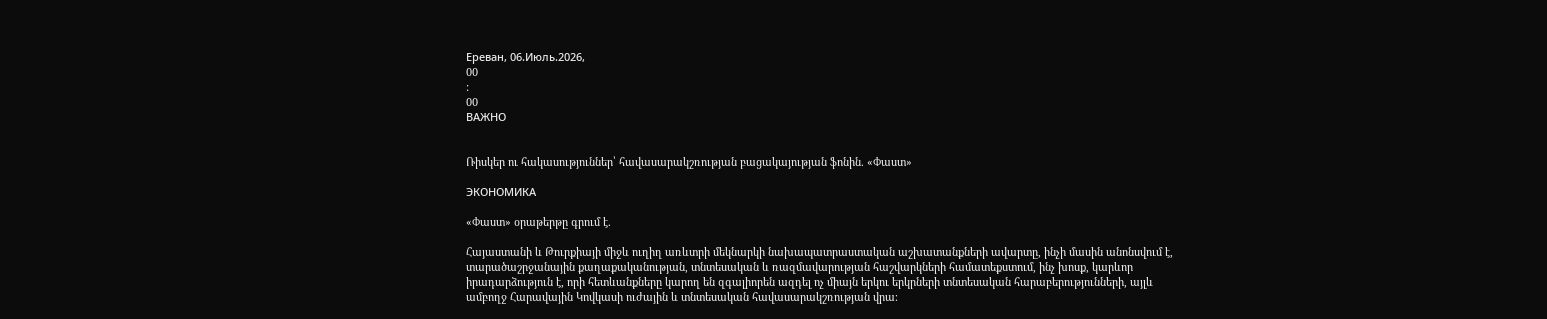Ереван, 06.Июль.2026,
00
:
00
ВАЖНО


Ռիսկեր ու հակասություններ՝ հավասարակշռության բացակայության ֆոնին. «Փաստ»

ЭКОНОМИКА

«Փաստ» օրաթերթը գրում է.

Հայաստանի և Թուրքիայի միջև ուղիղ առևտրի մեկնարկի նախապատրաստական աշխատանքների ավարտը, ինչի մասին անոնսվում է, տարածաշրջանային քաղաքականության, տնտեսական և ռազմավարության հաշվարկների համատեքստում, ինչ խոսք, կարևոր իրադարձություն է, որի հետևանքները կարող են զգալիորեն ազդել ոչ միայն երկու երկրների տնտեսական հարաբերությունների, այլև ամբողջ Հարավային Կովկասի ուժային և տնտեսական հավասարակշռության վրա։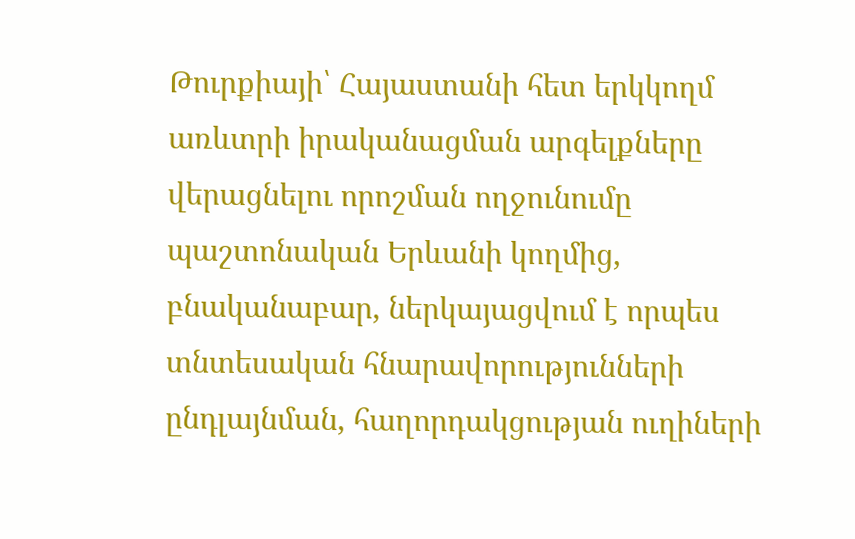Թուրքիայի՝ Հայաստանի հետ երկկողմ առևտրի իրականացման արգելքները վերացնելու որոշման ողջունումը պաշտոնական Երևանի կողմից, բնականաբար, ներկայացվում է որպես տնտեսական հնարավորությունների ընդլայնման, հաղորդակցության ուղիների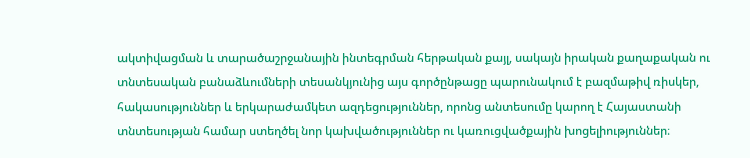ակտիվացման և տարածաշրջանային ինտեգրման հերթական քայլ, սակայն իրական քաղաքական ու տնտեսական բանաձևումների տեսանկյունից այս գործընթացը պարունակում է բազմաթիվ ռիսկեր, հակասություններ և երկարաժամկետ ազդեցություններ, որոնց անտեսումը կարող է Հայաստանի տնտեսության համար ստեղծել նոր կախվածություններ ու կառուցվածքային խոցելիություններ։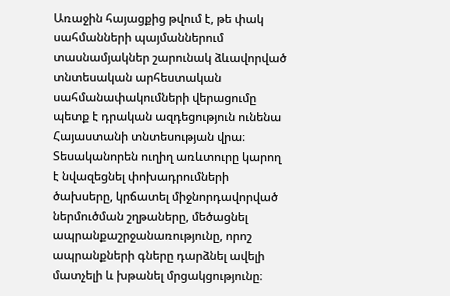Առաջին հայացքից թվում է, թե փակ սահմանների պայմաններում տասնամյակներ շարունակ ձևավորված տնտեսական արհեստական սահմանափակումների վերացումը պետք է դրական ազդեցություն ունենա Հայաստանի տնտեսության վրա։ Տեսականորեն ուղիղ առևտուրը կարող է նվազեցնել փոխադրումների ծախսերը, կրճատել միջնորդավորված ներմուծման շղթաները, մեծացնել ապրանքաշրջանառությունը, որոշ ապրանքների գները դարձնել ավելի մատչելի և խթանել մրցակցությունը։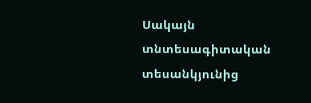Սակայն տնտեսագիտական տեսանկյունից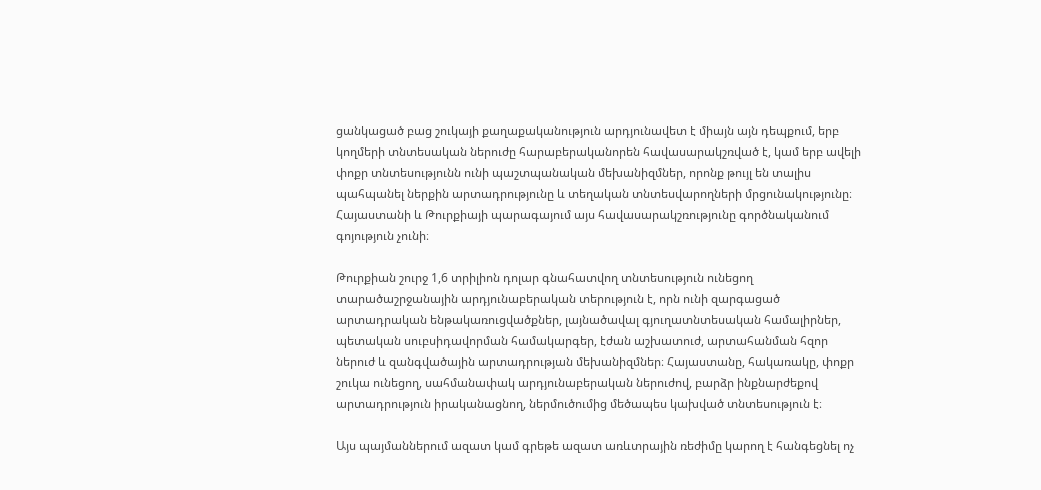ցանկացած բաց շուկայի քաղաքականություն արդյունավետ է միայն այն դեպքում, երբ կողմերի տնտեսական ներուժը հարաբերականորեն հավասարակշռված է, կամ երբ ավելի փոքր տնտեսությունն ունի պաշտպանական մեխանիզմներ, որոնք թույլ են տալիս պահպանել ներքին արտադրությունը և տեղական տնտեսվարողների մրցունակությունը։ Հայաստանի և Թուրքիայի պարագայում այս հավասարակշռությունը գործնականում գոյություն չունի։

Թուրքիան շուրջ 1,6 տրիլիոն դոլար գնահատվող տնտեսություն ունեցող տարածաշրջանային արդյունաբերական տերություն է, որն ունի զարգացած արտադրական ենթակառուցվածքներ, լայնածավալ գյուղատնտեսական համալիրներ, պետական սուբսիդավորման համակարգեր, էժան աշխատուժ, արտահանման հզոր ներուժ և զանգվածային արտադրության մեխանիզմներ։ Հայաստանը, հակառակը, փոքր շուկա ունեցող, սահմանափակ արդյունաբերական ներուժով, բարձր ինքնարժեքով արտադրություն իրականացնող, ներմուծումից մեծապես կախված տնտեսություն է։

Այս պայմաններում ազատ կամ գրեթե ազատ առևտրային ռեժիմը կարող է հանգեցնել ոչ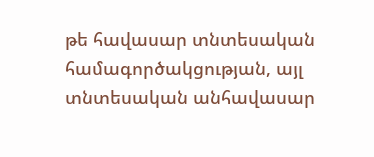թե հավասար տնտեսական համագործակցության, այլ տնտեսական անհավասար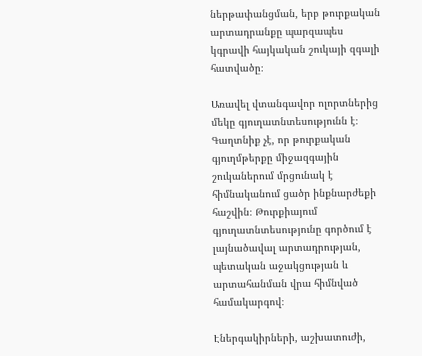ներթափանցման, երբ թուրքական արտադրանքը պարզապես կգրավի հայկական շուկայի զգալի հատվածը։

Առավել վտանգավոր ոլորտներից մեկը գյուղատնտեսությունն է։ Գաղտնիք չէ, որ թուրքական գյուղմթերքը միջազգային շուկաներում մրցունակ է հիմնականում ցածր ինքնարժեքի հաշվին։ Թուրքիայում գյուղատնտեսությունը գործում է լայնածավալ արտադրության, պետական աջակցության և արտահանման վրա հիմնված համակարգով։

Էներգակիրների, աշխատուժի,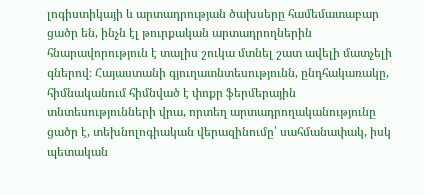լոգիստիկայի և արտադրության ծախսերը համեմատաբար ցածր են, ինչն էլ թուրքական արտադրողներին հնարավորություն է տալիս շուկա մտնել շատ ավելի մատչելի գներով։ Հայաստանի գյուղատնտեսությունն, ընդհակառակը, հիմնականում հիմնված է փոքր ֆերմերային տնտեսությունների վրա, որտեղ արտադրողականությունը ցածր է, տեխնոլոգիական վերազինումը՝ սահմանափակ, իսկ պետական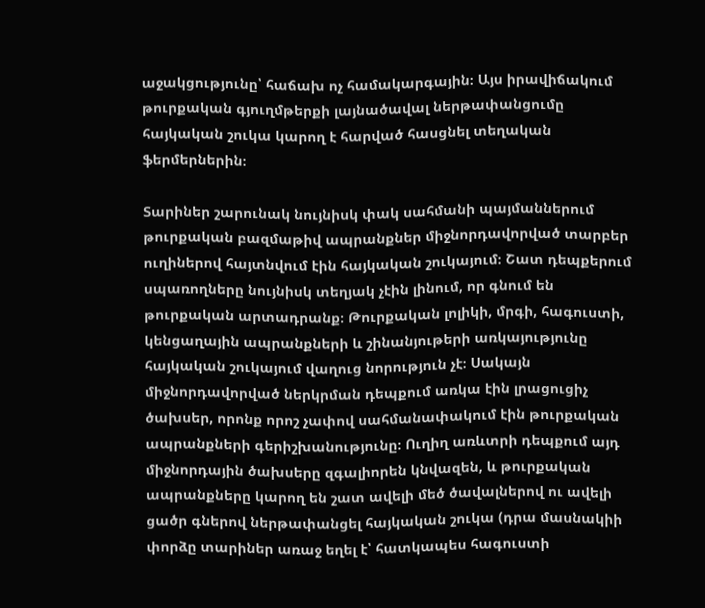աջակցությունը՝ հաճախ ոչ համակարգային։ Այս իրավիճակում թուրքական գյուղմթերքի լայնածավալ ներթափանցումը հայկական շուկա կարող է հարված հասցնել տեղական ֆերմերներին։

Տարիներ շարունակ նույնիսկ փակ սահմանի պայմաններում թուրքական բազմաթիվ ապրանքներ միջնորդավորված տարբեր ուղիներով հայտնվում էին հայկական շուկայում։ Շատ դեպքերում սպառողները նույնիսկ տեղյակ չէին լինում, որ գնում են թուրքական արտադրանք։ Թուրքական լոլիկի, մրգի, հագուստի, կենցաղային ապրանքների և շինանյութերի առկայությունը հայկական շուկայում վաղուց նորություն չէ։ Սակայն միջնորդավորված ներկրման դեպքում առկա էին լրացուցիչ ծախսեր, որոնք որոշ չափով սահմանափակում էին թուրքական ապրանքների գերիշխանությունը։ Ուղիղ առևտրի դեպքում այդ միջնորդային ծախսերը զգալիորեն կնվազեն, և թուրքական ապրանքները կարող են շատ ավելի մեծ ծավալներով ու ավելի ցածր գներով ներթափանցել հայկական շուկա (դրա մասնակիի փորձը տարիներ առաջ եղել է՝ հատկապես հագուստի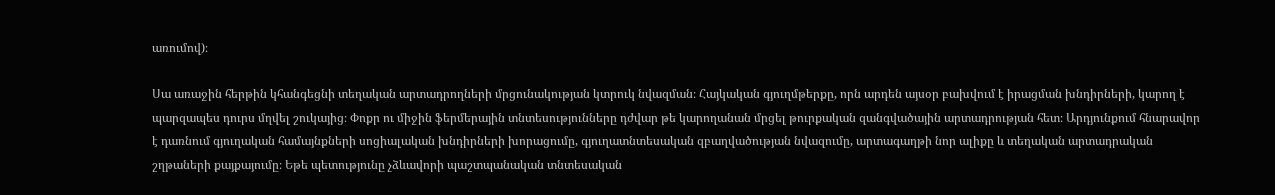առումով)։

Սա առաջին հերթին կհանգեցնի տեղական արտադրողների մրցունակության կտրուկ նվազման։ Հայկական գյուղմթերքը, որն արդեն այսօր բախվում է իրացման խնդիրների, կարող է պարզապես դուրս մղվել շուկայից։ Փոքր ու միջին ֆերմերային տնտեսությունները դժվար թե կարողանան մրցել թուրքական զանգվածային արտադրության հետ։ Արդյունքում հնարավոր է դառնում գյուղական համայնքների սոցիալական խնդիրների խորացումը, գյուղատնտեսական զբաղվածության նվազումը, արտագաղթի նոր ալիքը և տեղական արտադրական շղթաների քայքայումը։ Եթե պետությունը չձևավորի պաշտպանական տնտեսական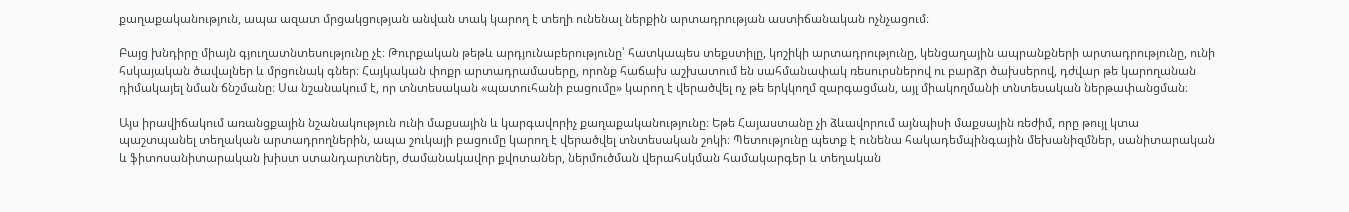քաղաքականություն, ապա ազատ մրցակցության անվան տակ կարող է տեղի ունենալ ներքին արտադրության աստիճանական ոչնչացում։

Բայց խնդիրը միայն գյուղատնտեսությունը չէ։ Թուրքական թեթև արդյունաբերությունը՝ հատկապես տեքստիլը, կոշիկի արտադրությունը, կենցաղային ապրանքների արտադրությունը, ունի հսկայական ծավալներ և մրցունակ գներ։ Հայկական փոքր արտադրամասերը, որոնք հաճախ աշխատում են սահմանափակ ռեսուրսներով ու բարձր ծախսերով, դժվար թե կարողանան դիմակայել նման ճնշմանը։ Սա նշանակում է, որ տնտեսական «պատուհանի բացումը» կարող է վերածվել ոչ թե երկկողմ զարգացման, այլ միակողմանի տնտեսական ներթափանցման։

Այս իրավիճակում առանցքային նշանակություն ունի մաքսային և կարգավորիչ քաղաքականությունը։ Եթե Հայաստանը չի ձևավորում այնպիսի մաքսային ռեժիմ, որը թույլ կտա պաշտպանել տեղական արտադրողներին, ապա շուկայի բացումը կարող է վերածվել տնտեսական շոկի։ Պետությունը պետք է ունենա հակադեմպինգային մեխանիզմներ, սանիտարական և ֆիտոսանիտարական խիստ ստանդարտներ, ժամանակավոր քվոտաներ, ներմուծման վերահսկման համակարգեր և տեղական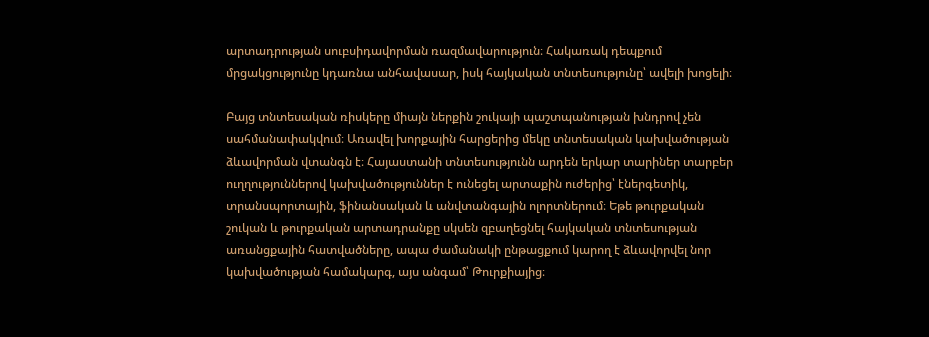արտադրության սուբսիդավորման ռազմավարություն։ Հակառակ դեպքում մրցակցությունը կդառնա անհավասար, իսկ հայկական տնտեսությունը՝ ավելի խոցելի։

Բայց տնտեսական ռիսկերը միայն ներքին շուկայի պաշտպանության խնդրով չեն սահմանափակվում։ Առավել խորքային հարցերից մեկը տնտեսական կախվածության ձևավորման վտանգն է։ Հայաստանի տնտեսությունն արդեն երկար տարիներ տարբեր ուղղություններով կախվածություններ է ունեցել արտաքին ուժերից՝ էներգետիկ, տրանսպորտային, ֆինանսական և անվտանգային ոլորտներում։ Եթե թուրքական շուկան և թուրքական արտադրանքը սկսեն զբաղեցնել հայկական տնտեսության առանցքային հատվածները, ապա ժամանակի ընթացքում կարող է ձևավորվել նոր կախվածության համակարգ, այս անգամ՝ Թուրքիայից։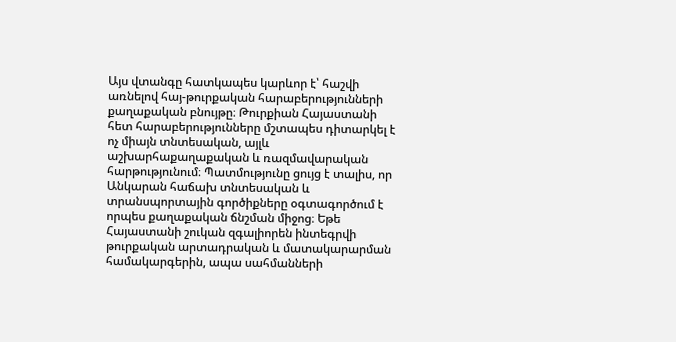Այս վտանգը հատկապես կարևոր է՝ հաշվի առնելով հայ-թուրքական հարաբերությունների քաղաքական բնույթը։ Թուրքիան Հայաստանի հետ հարաբերությունները մշտապես դիտարկել է ոչ միայն տնտեսական, այլև աշխարհաքաղաքական և ռազմավարական հարթությունում։ Պատմությունը ցույց է տալիս, որ Անկարան հաճախ տնտեսական և տրանսպորտային գործիքները օգտագործում է որպես քաղաքական ճնշման միջոց։ Եթե Հայաստանի շուկան զգալիորեն ինտեգրվի թուրքական արտադրական և մատակարարման համակարգերին, ապա սահմանների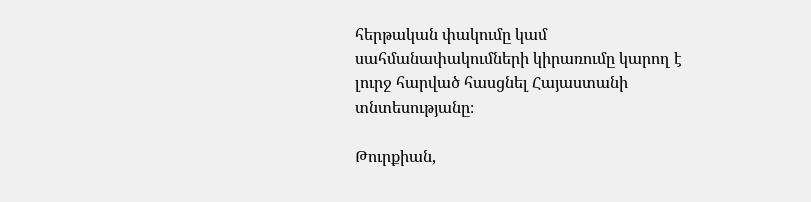հերթական փակումը կամ սահմանափակումների կիրառումը կարող է լուրջ հարված հասցնել Հայաստանի տնտեսությանը։

Թուրքիան,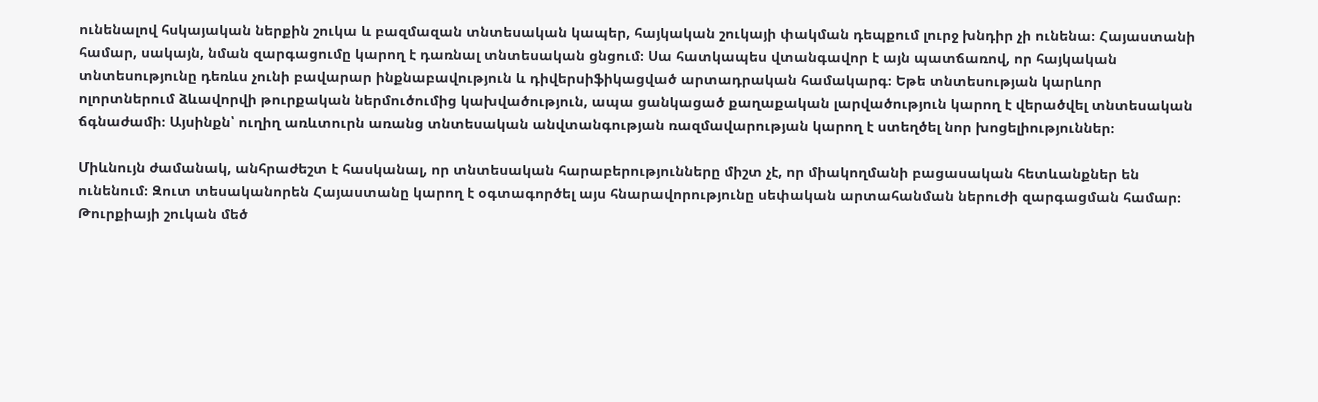ունենալով հսկայական ներքին շուկա և բազմազան տնտեսական կապեր, հայկական շուկայի փակման դեպքում լուրջ խնդիր չի ունենա։ Հայաստանի համար, սակայն, նման զարգացումը կարող է դառնալ տնտեսական ցնցում։ Սա հատկապես վտանգավոր է այն պատճառով, որ հայկական տնտեսությունը դեռևս չունի բավարար ինքնաբավություն և դիվերսիֆիկացված արտադրական համակարգ։ Եթե տնտեսության կարևոր ոլորտներում ձևավորվի թուրքական ներմուծումից կախվածություն, ապա ցանկացած քաղաքական լարվածություն կարող է վերածվել տնտեսական ճգնաժամի։ Այսինքն՝ ուղիղ առևտուրն առանց տնտեսական անվտանգության ռազմավարության կարող է ստեղծել նոր խոցելիություններ։

Միևնույն ժամանակ, անհրաժեշտ է հասկանալ, որ տնտեսական հարաբերությունները միշտ չէ, որ միակողմանի բացասական հետևանքներ են ունենում։ Զուտ տեսականորեն Հայաստանը կարող է օգտագործել այս հնարավորությունը սեփական արտահանման ներուժի զարգացման համար։ Թուրքիայի շուկան մեծ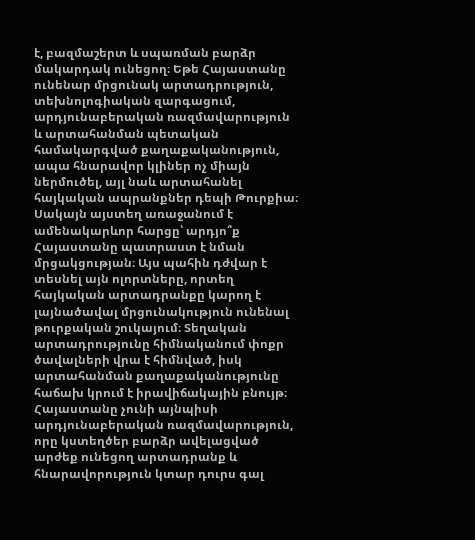է, բազմաշերտ և սպառման բարձր մակարդակ ունեցող։ Եթե Հայաստանը ունենար մրցունակ արտադրություն, տեխնոլոգիական զարգացում, արդյունաբերական ռազմավարություն և արտահանման պետական համակարգված քաղաքականություն, ապա հնարավոր կլիներ ոչ միայն ներմուծել, այլ նաև արտահանել հայկական ապրանքներ դեպի Թուրքիա։ Սակայն այստեղ առաջանում է ամենակարևոր հարցը՝ արդյո՞ք Հայաստանը պատրաստ է նման մրցակցության։ Այս պահին դժվար է տեսնել այն ոլորտները, որտեղ հայկական արտադրանքը կարող է լայնածավալ մրցունակություն ունենալ թուրքական շուկայում։ Տեղական արտադրությունը հիմնականում փոքր ծավալների վրա է հիմնված, իսկ արտահանման քաղաքականությունը հաճախ կրում է իրավիճակային բնույթ։ Հայաստանը չունի այնպիսի արդյունաբերական ռազմավարություն, որը կստեղծեր բարձր ավելացված արժեք ունեցող արտադրանք և հնարավորություն կտար դուրս գալ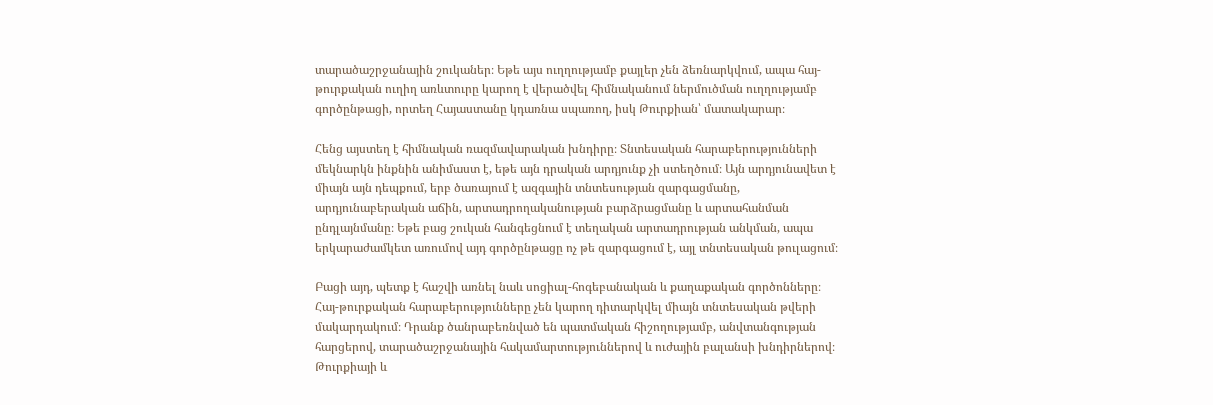տարածաշրջանային շուկաներ։ Եթե այս ուղղությամբ քայլեր չեն ձեռնարկվում, ապա հայ-թուրքական ուղիղ առևտուրը կարող է վերածվել հիմնականում ներմուծման ուղղությամբ գործընթացի, որտեղ Հայաստանը կդառնա սպառող, իսկ Թուրքիան՝ մատակարար։

Հենց այստեղ է հիմնական ռազմավարական խնդիրը։ Տնտեսական հարաբերությունների մեկնարկն ինքնին անիմաստ է, եթե այն դրական արդյունք չի ստեղծում։ Այն արդյունավետ է միայն այն դեպքում, երբ ծառայում է ազգային տնտեսության զարգացմանը, արդյունաբերական աճին, արտադրողականության բարձրացմանը և արտահանման ընդլայնմանը։ Եթե բաց շուկան հանգեցնում է տեղական արտադրության անկման, ապա երկարաժամկետ առումով այդ գործընթացը ոչ թե զարգացում է, այլ տնտեսական թուլացում։

Բացի այդ, պետք է հաշվի առնել նաև սոցիալ-հոգեբանական և քաղաքական գործոնները։ Հայ-թուրքական հարաբերությունները չեն կարող դիտարկվել միայն տնտեսական թվերի մակարդակում։ Դրանք ծանրաբեռնված են պատմական հիշողությամբ, անվտանգության հարցերով, տարածաշրջանային հակամարտություններով և ուժային բալանսի խնդիրներով։ Թուրքիայի և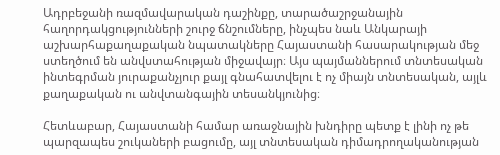Ադրբեջանի ռազմավարական դաշինքը, տարածաշրջանային հաղորդակցությունների շուրջ ճնշումները, ինչպես նաև Անկարայի աշխարհաքաղաքական նպատակները Հայաստանի հասարակության մեջ ստեղծում են անվստահության միջավայր։ Այս պայմաններում տնտեսական ինտեգրման յուրաքանչյուր քայլ գնահատվելու է ոչ միայն տնտեսական, այլև քաղաքական ու անվտանգային տեսանկյունից։

Հետևաբար, Հայաստանի համար առաջնային խնդիրը պետք է լինի ոչ թե պարզապես շուկաների բացումը, այլ տնտեսական դիմադրողականության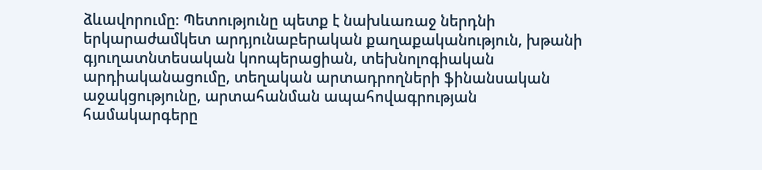ձևավորումը։ Պետությունը պետք է նախևառաջ ներդնի երկարաժամկետ արդյունաբերական քաղաքականություն, խթանի գյուղատնտեսական կոոպերացիան, տեխնոլոգիական արդիականացումը, տեղական արտադրողների ֆինանսական աջակցությունը, արտահանման ապահովագրության համակարգերը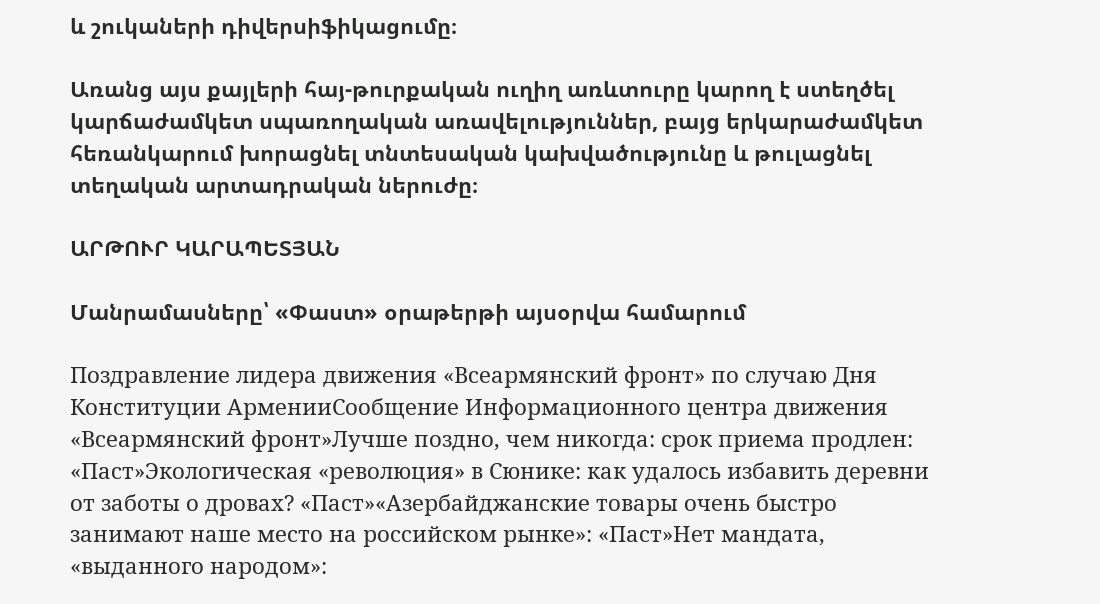և շուկաների դիվերսիֆիկացումը։

Առանց այս քայլերի հայ-թուրքական ուղիղ առևտուրը կարող է ստեղծել կարճաժամկետ սպառողական առավելություններ, բայց երկարաժամկետ հեռանկարում խորացնել տնտեսական կախվածությունը և թուլացնել տեղական արտադրական ներուժը։

ԱՐԹՈՒՐ ԿԱՐԱՊԵՏՅԱՆ

Մանրամասները՝ «Փաստ» օրաթերթի այսօրվա համարում

Поздравление лидера движения «Всеармянский фронт» по случаю Дня Конституции АрменииСообщение Информационного центра движения «Всеармянский фронт»Лучше поздно, чем никогда: срок приема продлен: «Паст»Экологическая «революция» в Сюнике: как удалось избавить деревни от заботы о дровах? «Паст»«Азербайджанские товары очень быстро занимают наше место на российском рынке»: «Паст»Нет мандата, «выданного народом»: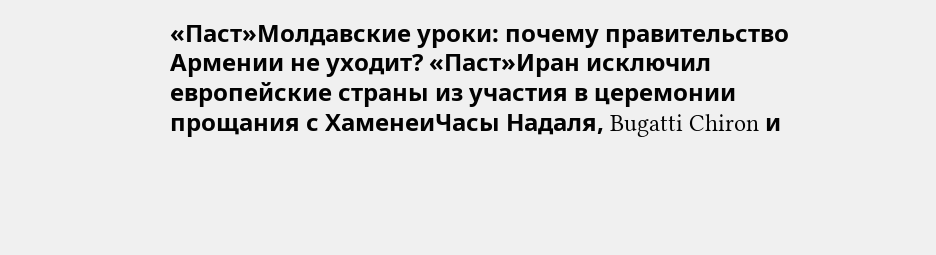«Паст»Молдавские уроки: почему правительство Армении не уходит? «Паст»Иран исключил европейские страны из участия в церемонии прощания с ХаменеиЧасы Надаля, Bugatti Chiron и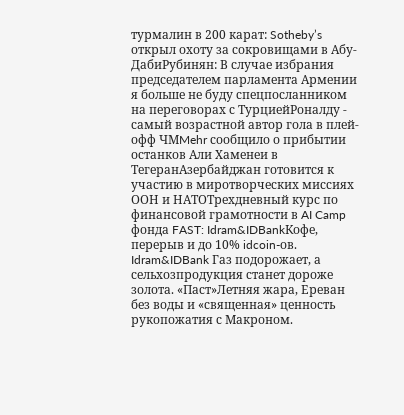турмалин в 200 карат: Sotheby’s открыл охоту за сокровищами в Абу-ДабиРубинян: В случае избрания председателем парламента Армении я больше не буду спецпосланником на переговорах с ТурциейРоналду - самый возрастной автор гола в плей-офф ЧМMehr сообщило о прибытии останков Али Хаменеи в ТегеранАзербайджан готовится к участию в миротворческих миссиях ООН и НАТОТрехдневный курс по финансовой грамотности в AI Camp фонда FAST: Idram&IDBankКофе, перерыв и до 10% idcoin-ов. Idram&IDBank Газ подорожает, а сельхозпродукция станет дороже золота. «Паст»Летняя жара, Ереван без воды и «священная» ценность рукопожатия с Макроном.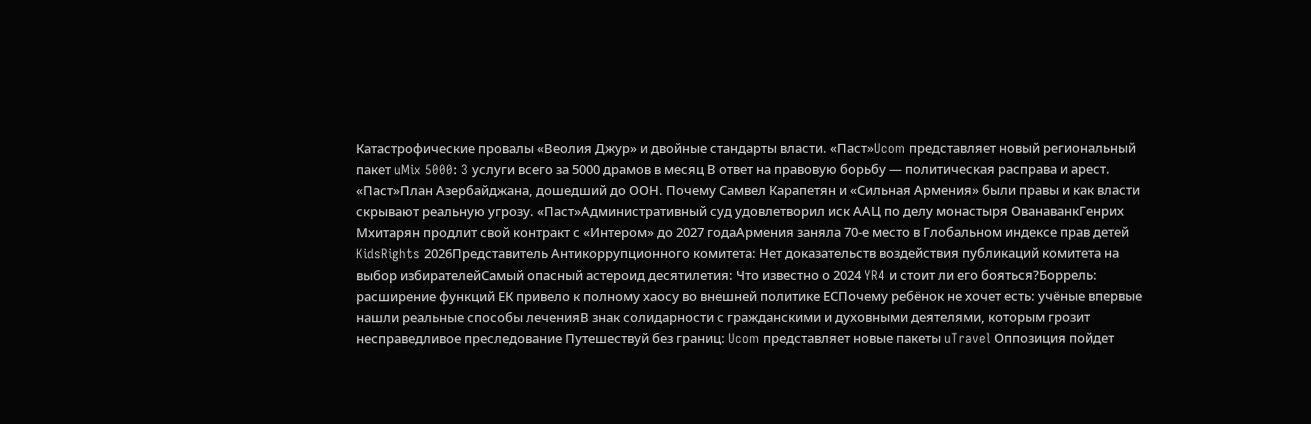Катастрофические провалы «Веолия Джур» и двойные стандарты власти. «Паст»Ucom представляет новый региональный пакет uMix 5000: 3 услуги всего за 5000 драмов в месяц В ответ на правовую борьбу — политическая расправа и арест. «Паст»План Азербайджана, дошедший до ООН. Почему Самвел Карапетян и «Сильная Армения» были правы и как власти скрывают реальную угрозу. «Паст»Административный суд удовлетворил иск ААЦ по делу монастыря ОванаванкГенрих Мхитарян продлит свой контракт с «Интером» до 2027 годаАрмения заняла 70-е место в Глобальном индексе прав детей KidsRights 2026Представитель Антикоррупционного комитета: Нет доказательств воздействия публикаций комитета на выбор избирателейСамый опасный астероид десятилетия: Что известно о 2024 YR4 и стоит ли его бояться?Боррель: расширение функций ЕК привело к полному хаосу во внешней политике ЕСПочему ребёнок не хочет есть: учёные впервые нашли реальные способы леченияВ знак солидарности с гражданскими и духовными деятелями, которым грозит несправедливое преследование Путешествуй без границ: Ucom представляет новые пакеты uTravel Оппозиция пойдет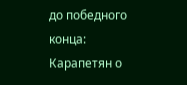до победного конца: Карапетян о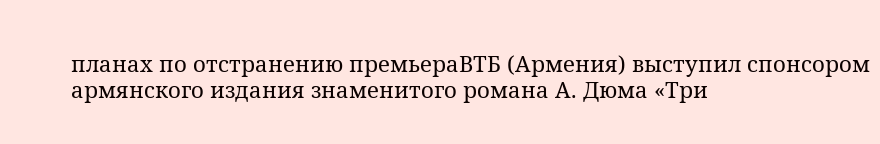планах по отстранению премьераВТБ (Армения) выступил спонсором армянского издания знаменитого романа А. Дюма «Три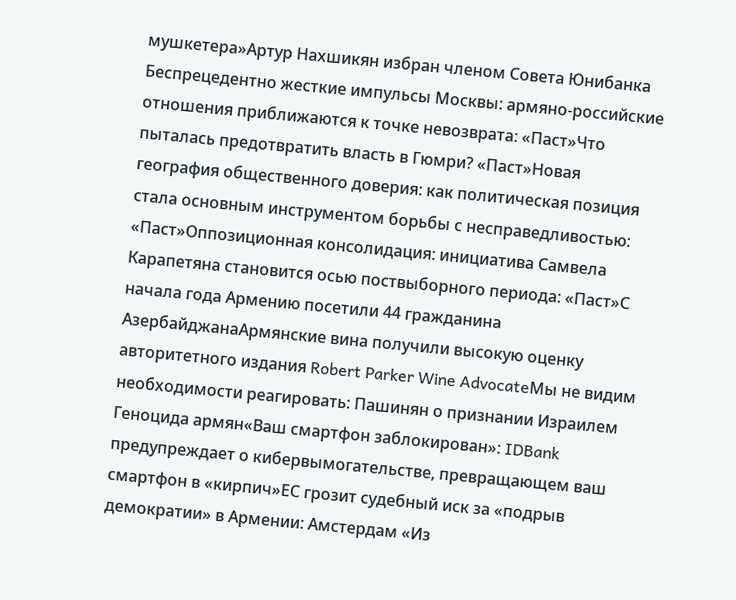мушкетера»Артур Нахшикян избран членом Совета Юнибанка Беспрецедентно жесткие импульсы Москвы: армяно-российские отношения приближаются к точке невозврата: «Паст»Что пыталась предотвратить власть в Гюмри? «Паст»Новая география общественного доверия: как политическая позиция стала основным инструментом борьбы с несправедливостью: «Паст»Оппозиционная консолидация: инициатива Самвела Карапетяна становится осью поствыборного периода: «Паст»С начала года Армению посетили 44 гражданина АзербайджанаАрмянские вина получили высокую оценку авторитетного издания Robert Parker Wine AdvocateМы не видим необходимости реагировать: Пашинян о признании Израилем Геноцида армян«Ваш смартфон заблокирован»: IDBank предупреждает о кибервымогательстве, превращающем ваш смартфон в «кирпич»ЕС грозит судебный иск за «подрыв демократии» в Армении: Амстердам «Из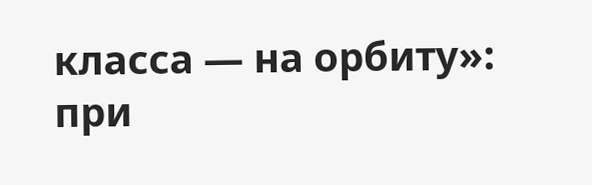класса — на орбиту»: при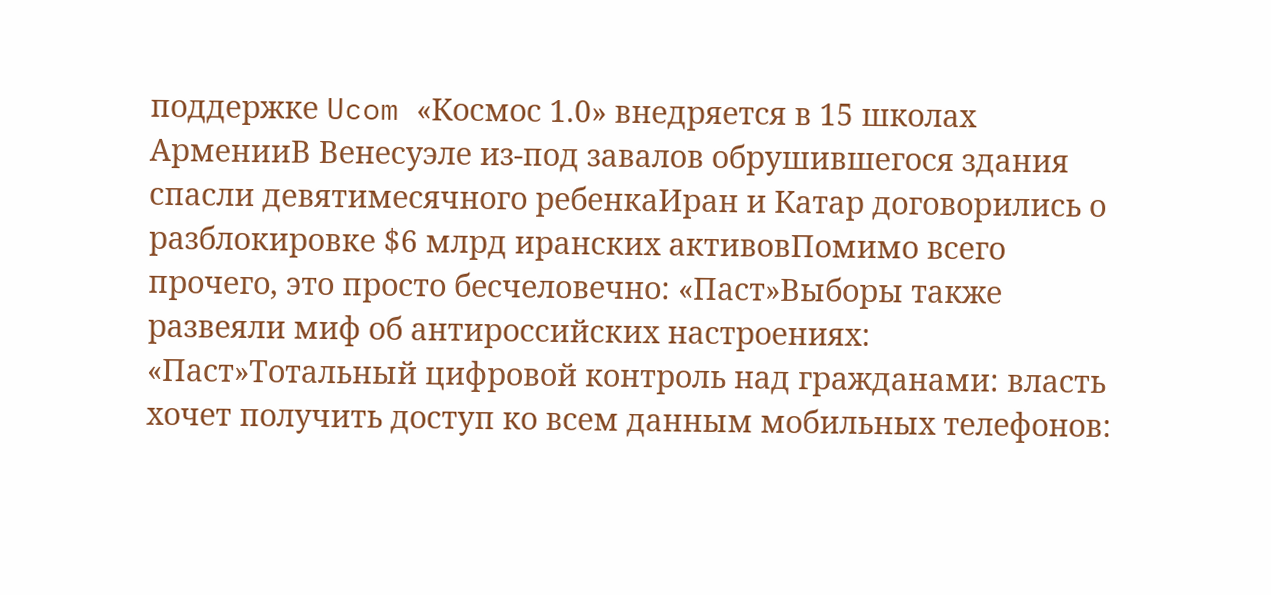поддержке Ucom «Космос 1.0» внедряется в 15 школах АрменииВ Венесуэле из-под завалов обрушившегося здания спасли девятимесячного ребенкаИран и Катар договорились о разблокировке $6 млрд иранских активовПомимо всего прочего, это просто бесчеловечно: «Паст»Выборы также развеяли миф об антироссийских настроениях: «Паст»Тотальный цифровой контроль над гражданами: власть хочет получить доступ ко всем данным мобильных телефонов: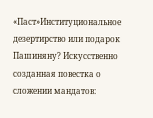«Паст»Институциональное дезертирство или подарок Пашиняну? Искусственно созданная повестка о сложении мандатов: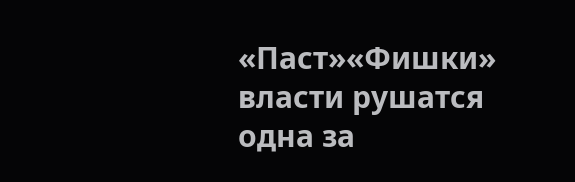«Паст»«Фишки» власти рушатся одна за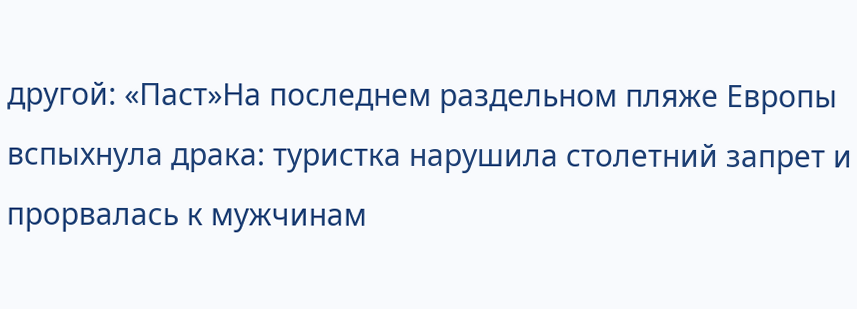другой: «Паст»На последнем раздельном пляже Европы вспыхнула драка: туристка нарушила столетний запрет и прорвалась к мужчинам